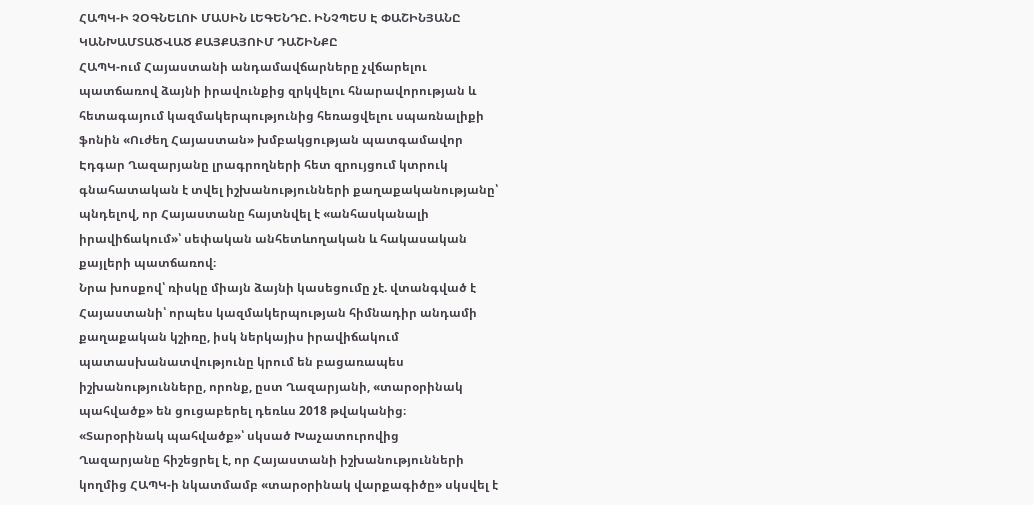ՀԱՊԿ-Ի ՉՕԳՆԵԼՈՒ ՄԱՍԻՆ ԼԵԳԵՆԴԸ. ԻՆՉՊԵՍ Է ՓԱՇԻՆՅԱՆԸ ԿԱՆԽԱՄՏԱԾՎԱԾ ՔԱՅՔԱՅՈՒՄ ԴԱՇԻՆՔԸ
ՀԱՊԿ-ում Հայաստանի անդամավճարները չվճարելու պատճառով ձայնի իրավունքից զրկվելու հնարավորության և հետագայում կազմակերպությունից հեռացվելու սպառնալիքի ֆոնին «Ուժեղ Հայաստան» խմբակցության պատգամավոր Էդգար Ղազարյանը լրագրողների հետ զրույցում կտրուկ գնահատական է տվել իշխանությունների քաղաքականությանը՝ պնդելով, որ Հայաստանը հայտնվել է «անհասկանալի իրավիճակում»՝ սեփական անհետևողական և հակասական քայլերի պատճառով։
Նրա խոսքով՝ ռիսկը միայն ձայնի կասեցումը չէ. վտանգված է Հայաստանի՝ որպես կազմակերպության հիմնադիր անդամի քաղաքական կշիռը, իսկ ներկայիս իրավիճակում պատասխանատվությունը կրում են բացառապես իշխանությունները, որոնք, ըստ Ղազարյանի, «տարօրինակ պահվածք» են ցուցաբերել դեռևս 2018 թվականից։
«Տարօրինակ պահվածք»՝ սկսած Խաչատուրովից
Ղազարյանը հիշեցրել է, որ Հայաստանի իշխանությունների կողմից ՀԱՊԿ-ի նկատմամբ «տարօրինակ վարքագիծը» սկսվել է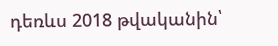դեռևս 2018 թվականին՝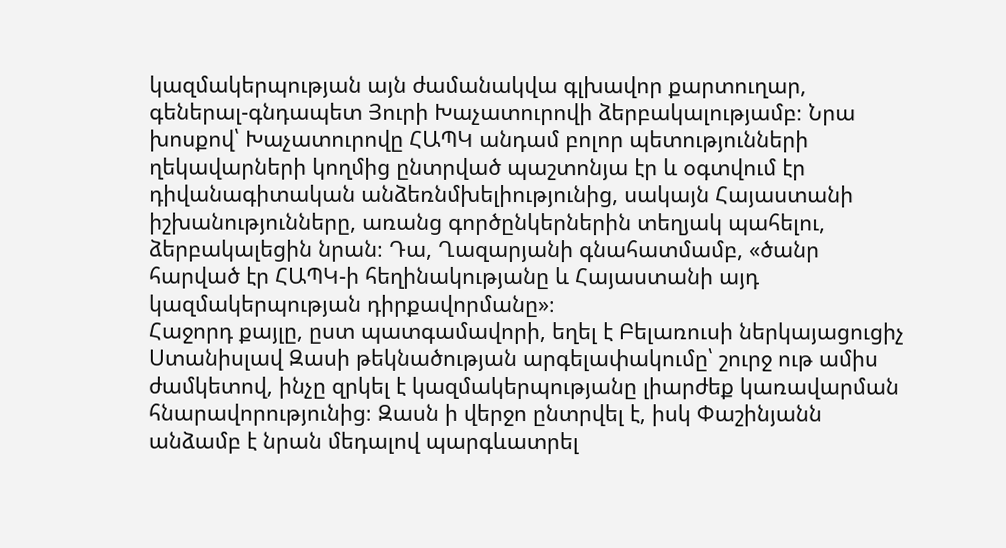կազմակերպության այն ժամանակվա գլխավոր քարտուղար, գեներալ-գնդապետ Յուրի Խաչատուրովի ձերբակալությամբ։ Նրա խոսքով՝ Խաչատուրովը ՀԱՊԿ անդամ բոլոր պետությունների ղեկավարների կողմից ընտրված պաշտոնյա էր և օգտվում էր դիվանագիտական անձեռնմխելիությունից, սակայն Հայաստանի իշխանությունները, առանց գործընկերներին տեղյակ պահելու, ձերբակալեցին նրան։ Դա, Ղազարյանի գնահատմամբ, «ծանր հարված էր ՀԱՊԿ-ի հեղինակությանը և Հայաստանի այդ կազմակերպության դիրքավորմանը»։
Հաջորդ քայլը, ըստ պատգամավորի, եղել է Բելառուսի ներկայացուցիչ Ստանիսլավ Զասի թեկնածության արգելափակումը՝ շուրջ ութ ամիս ժամկետով, ինչը զրկել է կազմակերպությանը լիարժեք կառավարման հնարավորությունից։ Զասն ի վերջո ընտրվել է, իսկ Փաշինյանն անձամբ է նրան մեդալով պարգևատրել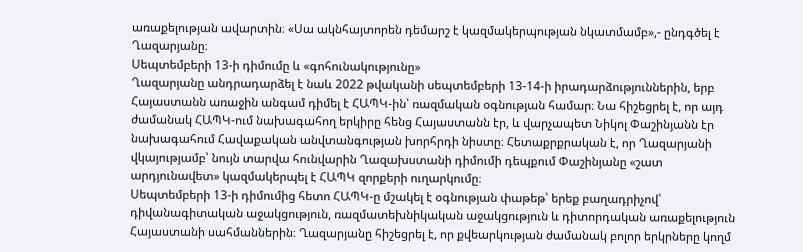առաքելության ավարտին։ «Սա ակնհայտորեն դեմարշ է կազմակերպության նկատմամբ»,- ընդգծել է Ղազարյանը։
Սեպտեմբերի 13-ի դիմումը և «գոհունակությունը»
Ղազարյանը անդրադարձել է նաև 2022 թվականի սեպտեմբերի 13-14-ի իրադարձություններին, երբ Հայաստանն առաջին անգամ դիմել է ՀԱՊԿ-ին՝ ռազմական օգնության համար։ Նա հիշեցրել է, որ այդ ժամանակ ՀԱՊԿ-ում նախագահող երկիրը հենց Հայաստանն էր, և վարչապետ Նիկոլ Փաշինյանն էր նախագահում Հավաքական անվտանգության խորհրդի նիստը։ Հետաքրքրական է, որ Ղազարյանի վկայությամբ՝ նույն տարվա հունվարին Ղազախստանի դիմումի դեպքում Փաշինյանը «շատ արդյունավետ» կազմակերպել է ՀԱՊԿ զորքերի ուղարկումը։
Սեպտեմբերի 13-ի դիմումից հետո ՀԱՊԿ-ը մշակել է օգնության փաթեթ՝ երեք բաղադրիչով՝ դիվանագիտական աջակցություն, ռազմատեխնիկական աջակցություն և դիտորդական առաքելություն Հայաստանի սահմաններին։ Ղազարյանը հիշեցրել է, որ քվեարկության ժամանակ բոլոր երկրները կողմ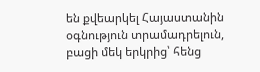են քվեարկել Հայաստանին օգնություն տրամադրելուն, բացի մեկ երկրից՝ հենց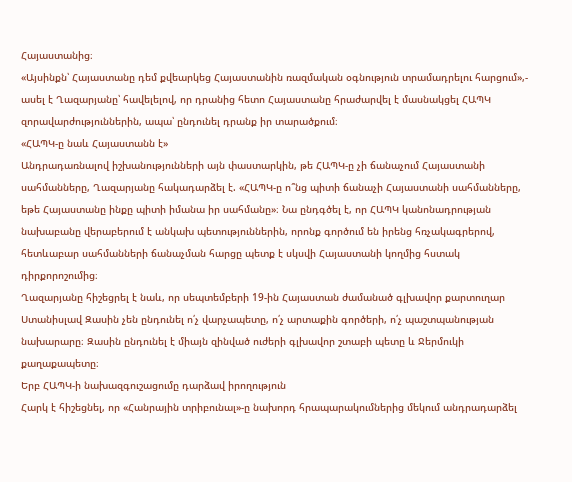Հայաստանից։
«Այսինքն՝ Հայաստանը դեմ քվեարկեց Հայաստանին ռազմական օգնություն տրամադրելու հարցում»,- ասել է Ղազարյանը՝ հավելելով, որ դրանից հետո Հայաստանը հրաժարվել է մասնակցել ՀԱՊԿ զորավարժություններին, ապա՝ ընդունել դրանք իր տարածքում։
«ՀԱՊԿ-ը նաև Հայաստանն է»
Անդրադառնալով իշխանությունների այն փաստարկին, թե ՀԱՊԿ-ը չի ճանաչում Հայաստանի սահմանները, Ղազարյանը հակադարձել է. «ՀԱՊԿ-ը ո՞նց պիտի ճանաչի Հայաստանի սահմանները, եթե Հայաստանը ինքը պիտի իմանա իր սահմանը»։ Նա ընդգծել է, որ ՀԱՊԿ կանոնադրության նախաբանը վերաբերում է անկախ պետություններին, որոնք գործում են իրենց հռչակագրերով, հետևաբար սահմանների ճանաչման հարցը պետք է սկսվի Հայաստանի կողմից հստակ դիրքորոշումից։
Ղազարյանը հիշեցրել է նաև, որ սեպտեմբերի 19-ին Հայաստան ժամանած գլխավոր քարտուղար Ստանիսլավ Զասին չեն ընդունել ո՛չ վարչապետը, ո՛չ արտաքին գործերի, ո՛չ պաշտպանության նախարարը։ Զասին ընդունել է միայն զինված ուժերի գլխավոր շտաբի պետը և Ջերմուկի քաղաքապետը։
Երբ ՀԱՊԿ-ի նախազգուշացումը դարձավ իրողություն
Հարկ է հիշեցնել, որ «Հանրային տրիբունալ»-ը նախորդ հրապարակումներից մեկում անդրադարձել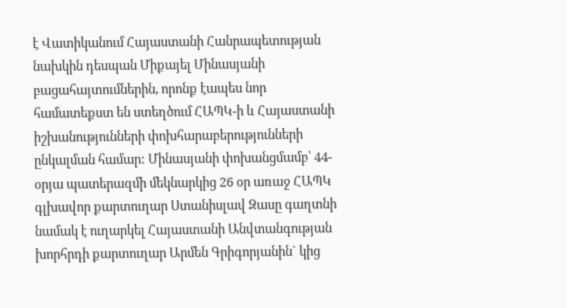է Վատիկանում Հայաստանի Հանրապետության նախկին դեսպան Միքայել Մինասյանի բացահայտումներին, որոնք էապես նոր համատեքստ են ստեղծում ՀԱՊԿ-ի և Հայաստանի իշխանությունների փոխհարաբերությունների ընկալման համար: Մինասյանի փոխանցմամբ՝ 44-օրյա պատերազմի մեկնարկից 26 օր առաջ ՀԱՊԿ գլխավոր քարտուղար Ստանիսլավ Զասը գաղտնի նամակ է ուղարկել Հայաստանի Անվտանգության խորհրդի քարտուղար Արմեն Գրիգորյանին` կից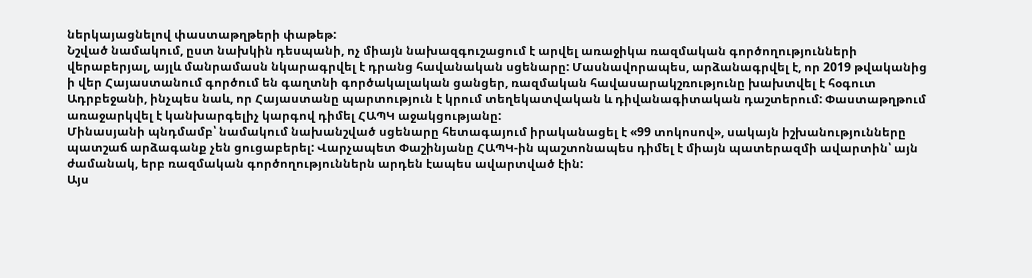ներկայացնելով փաստաթղթերի փաթեթ:
Նշված նամակում, ըստ նախկին դեսպանի, ոչ միայն նախազգուշացում է արվել առաջիկա ռազմական գործողությունների վերաբերյալ, այլև մանրամասն նկարագրվել է դրանց հավանական սցենարը: Մասնավորապես, արձանագրվել է, որ 2019 թվականից ի վեր Հայաստանում գործում են գաղտնի գործակալական ցանցեր, ռազմական հավասարակշռությունը խախտվել է հօգուտ Ադրբեջանի, ինչպես նաև, որ Հայաստանը պարտություն է կրում տեղեկատվական և դիվանագիտական դաշտերում: Փաստաթղթում առաջարկվել է կանխարգելիչ կարգով դիմել ՀԱՊԿ աջակցությանը:
Մինասյանի պնդմամբ՝ նամակում նախանշված սցենարը հետագայում իրականացել է «99 տոկոսով», սակայն իշխանությունները պատշաճ արձագանք չեն ցուցաբերել: Վարչապետ Փաշինյանը ՀԱՊԿ-ին պաշտոնապես դիմել է միայն պատերազմի ավարտին՝ այն ժամանակ, երբ ռազմական գործողություններն արդեն էապես ավարտված էին:
Այս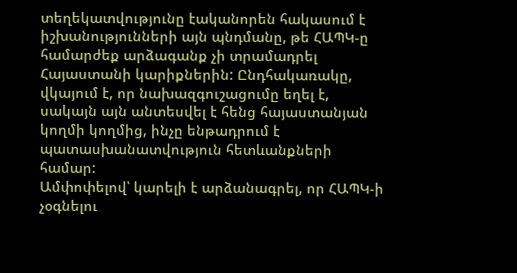տեղեկատվությունը էականորեն հակասում է իշխանությունների այն պնդմանը, թե ՀԱՊԿ-ը համարժեք արձագանք չի տրամադրել Հայաստանի կարիքներին: Ընդհակառակը, վկայում է, որ նախազգուշացումը եղել է, սակայն այն անտեսվել է հենց հայաստանյան կողմի կողմից, ինչը ենթադրում է պատասխանատվություն հետևանքների համար:
Ամփոփելով՝ կարելի է արձանագրել, որ ՀԱՊԿ-ի չօգնելու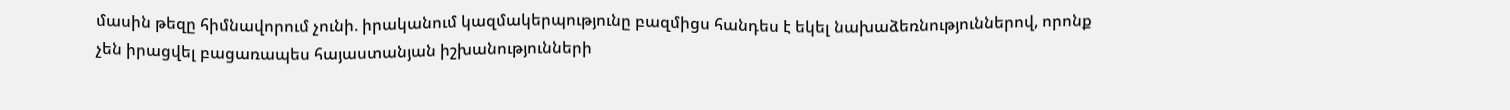մասին թեզը հիմնավորում չունի. իրականում կազմակերպությունը բազմիցս հանդես է եկել նախաձեռնություններով, որոնք չեն իրացվել բացառապես հայաստանյան իշխանությունների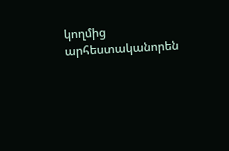կողմից արհեստականորեն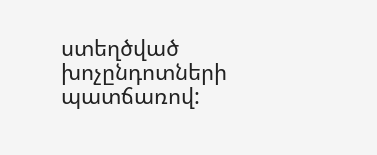ստեղծված խոչընդոտների պատճառով: